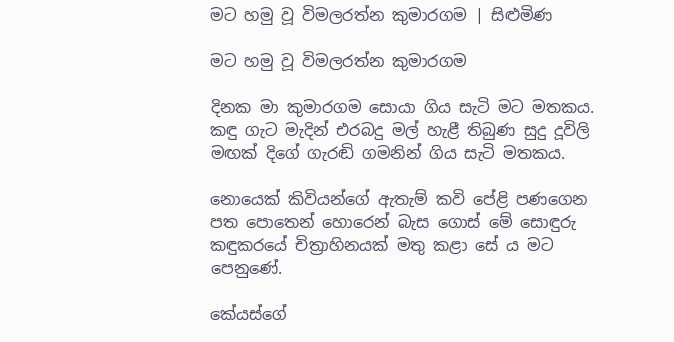මට හමු වූ විමලරත්න කුමාරගම | සිළුමිණ

මට හමු වූ විමලරත්න කුමාරගම

දිනක මා කුමාරගම සොයා ගිය සැටි මට මතකය. කඳු ගැට මැදින් එරබදු මල් හැළී තිබුණ සුදු දූවිලි මඟක් දිගේ ගැරඬි ගමනින් ගිය සැටි මතකය.

නොයෙක් කිවියන්ගේ ඇතැම් කවි පේළි පණගෙන පත පොතෙන් හොරෙන් බැස ගොස් මේ සොඳුරු කඳුකරයේ චිත්‍රාහිනයක් මතු කළා සේ ය මට පෙනුණේ.

කේයස්ගේ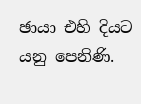ඡායා එහි දියට යනු පෙනිණි.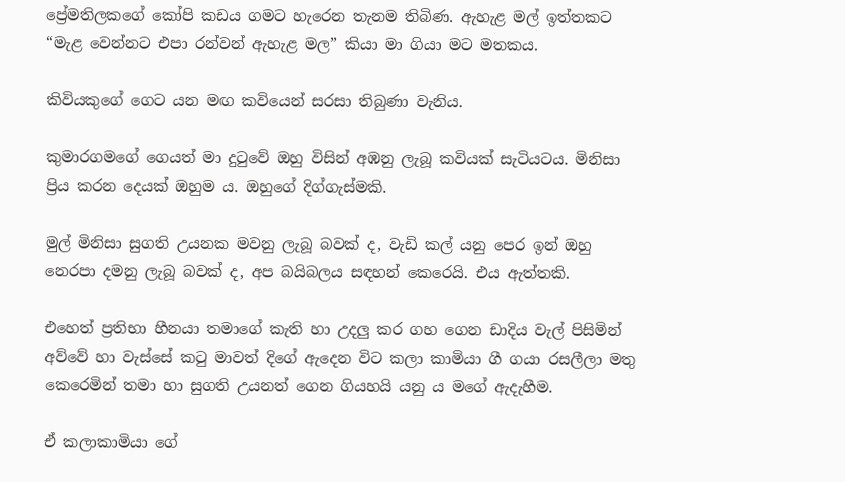ප්‍රේමතිලකගේ කෝපි කඩය ගමට හැරෙන තැනම තිබිණ. ඇහැළ මල් ඉත්තකට “මැළ වෙන්නට එපා රන්වන් ඇහැළ මල” කියා මා ගියා මට මතකය.

කිවියකුගේ ගෙට යන මඟ කවියෙන් සරසා තිබුණා වැනිය.

කුමාරගමගේ ගෙයත් මා දුටුවේ ඔහු විසින් අඹනු ලැබූ කවියක් සැටියටය. මිනිසා ප්‍රිය කරන දෙයක් ඔහුම ය. ඔහුගේ දිග්ගැස්මකි.

මුල් මිනිසා සුගති උයනක මවනු ලැබූ බවක් ද, වැඩි කල් යනු පෙර ඉන් ඔහු නෙරපා දමනු ලැබූ බවක් ද, අප බයිබලය සඳහන් කෙරෙයි. එය ඇත්තකි.

එහෙත් ප්‍රතිභා හීනයා තමාගේ කැති හා උදලු කර ගහ ගෙන ඩාදිය වැල් පිසිමින් අව්වේ හා වැස්සේ කටු මාවත් දිගේ ඇදෙන විට කලා කාමියා ගී ගයා රසලීලා මතු කෙරෙමින් තමා හා සුගති උයනත් ගෙන ගියහයි යනු ය මගේ ඇදැහීම.

ඒ කලාකාමියා ගේ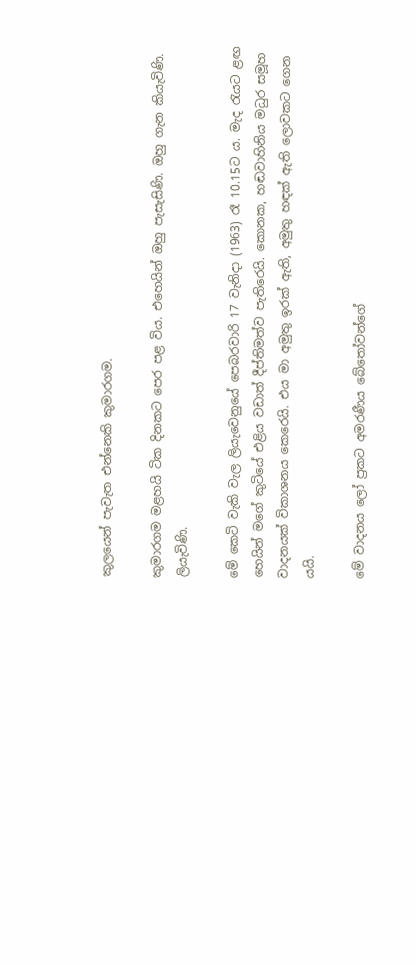කුලයෙන් පැවැත එන්නෙකි කුමාරගම.

කුමාරගම මළහයි ටික දිනකට පෙර පළ විය. එහෙයින් ඔහු පැසැසිණි. ඔහු ගැන කියැවිණි. ලියැවිණි.

මේ කෙටි වැකි වැල ලියැවෙනුයේ පෙබරවාරි 17 වැනිදා (1963) රෑ 10.15ට ය. මැද රැයට ළඟ හෙයින් මගේ කුටියේ එළිය වඩාත් දීප්තිමත්ව පැතිරෙයි. කොනක, හඬවාහිනිය මධුර සමූහ වාදනයක් විකාශනය කෙරෙයි. එය මා අමුතු ඉරක් ඇති, අමුතු හඳක් ඇති ලොවකට ගෙන යයි.

මේ වාදනය ලෝ ප්‍රකට අමරණීය බේතෝවන්ගේ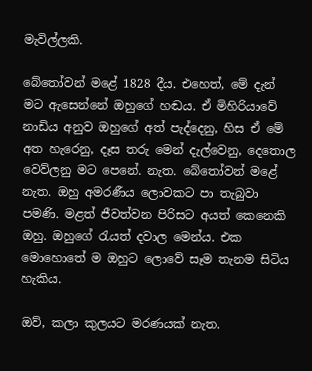මැවිල්ලකි.

බේතෝවන් මළේ 1828 දීය. එහෙත්, මේ දැන් මට ඇසෙන්නේ ඔහුගේ හඬය. ඒ මිහිරියාවේ නාඩිය අනුව ඔහුගේ අත් පැද්දෙනු, හිස ඒ මේ අත හැරෙනු, දෑස තරු මෙන් දැල්වෙනු, දෙතොල වෙව්ලනු මට පෙනේ. නැත. බේතෝවන් මළේ නැත. ඔහු අමරණීය ලොවකට පා තැබුවා පමණි. මළත් ජීවත්වන පිරිසට අයත් කෙනෙකි ඔහු. ඔහුගේ රැයත් දවාල මෙන්ය. එක මොහොතේ ම ඔහුට ලොවේ සෑම තැනම සිටිය හැකිය.

ඔව්, කලා කුලයට මරණයක් නැත.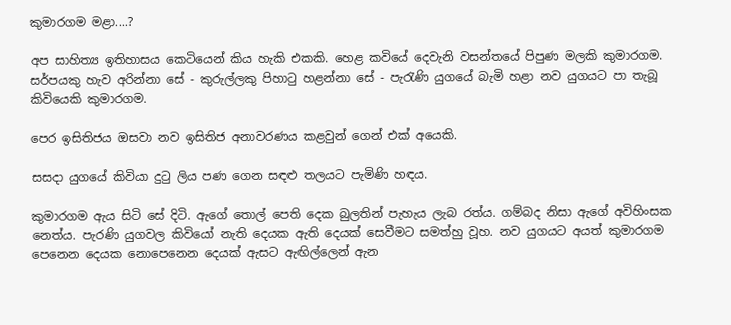කුමාරගම මළා....?

අප සාහිත්‍ය ඉතිහාසය කෙටියෙන් කිය හැකි එකකි. හෙළ කවියේ දෙවැනි වසන්තයේ පිපුණ මලකි කුමාරගම. සර්පයකු හැව අරින්නා සේ - කුරුල්ලකු පිහාටු හළන්නා සේ - පැරැණි යුගයේ බැමි හළා නව යුගයට පා තැබූ කිවියෙකි කුමාරගම.

පෙර ඉසිතිජය ඔසවා නව ඉසිතිජ අනාවරණය කළවුන් ගෙන් එක් අයෙකි.

සසදා යුගයේ කිවියා දුටු ලිය පණ ගෙන සඳළු තලයට පැමිණි හඳය.

කුමාරගම ඇය සිටි සේ දිටි. ඇගේ තොල් පෙති දෙක බුලතින් පැහැය ලැබ රත්ය. ගම්බද නිසා ඇගේ අවිහිංසක නෙත්ය. පැරණි යුගවල කිවියෝ නැති දෙයක ඇති දෙයක් සෙවීමට සමත්හු වූහ. නව යුගයට අයත් කුමාරගම පෙනෙන දෙයක නොපෙනෙන දෙයක් ඇසට ඇඟිල්ලෙන් ඇන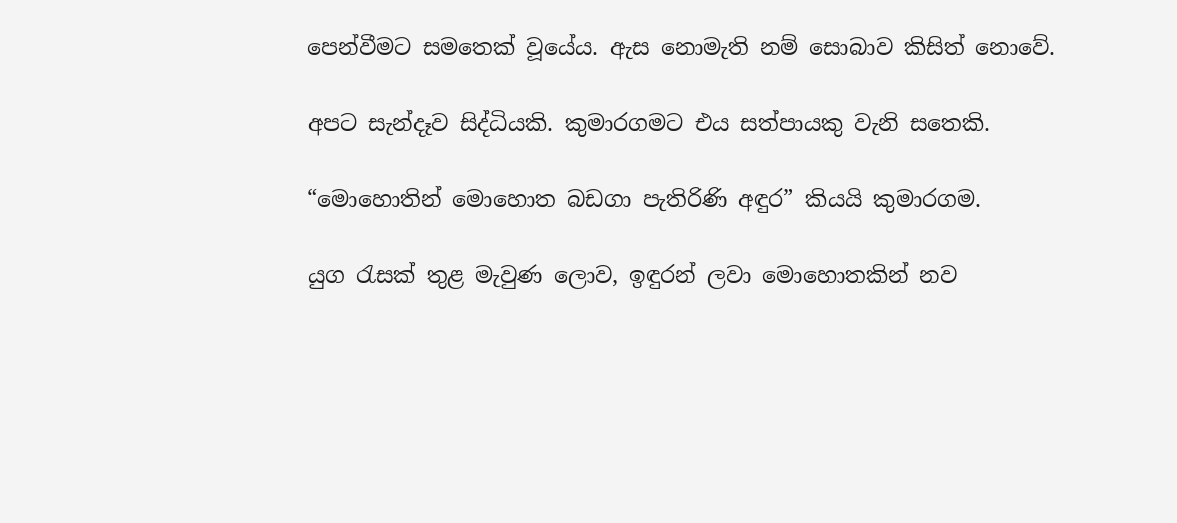පෙන්වීමට සමතෙක් වූයේය. ඇස නොමැති නම් සොබාව කිසිත් නොවේ.

අපට සැන්දෑව සිද්ධියකි. කුමාරගමට එය සත්පායකු වැනි සතෙකි.

“මොහොතින් මොහොත බඩගා පැතිරිණි අඳුර” කියයි කුමාරගම.

යුග රැසක් තුළ මැවුණ ලොව, ඉඳුරන් ලවා මොහොතකින් නව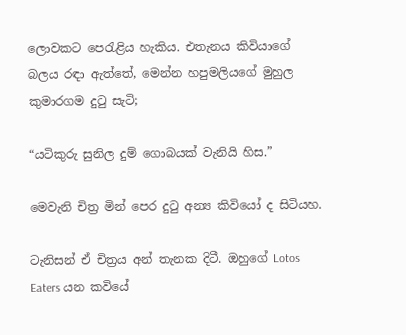ලොවකට පෙරැළිය හැකිය. එතැනය කිවියාගේ බලය රඳා ඇත්තේ, මෙන්න හපුමලියගේ මුහුල කුමාරගම දුටු සැටි;

“යටිකුරු සුනිල දුම් ගොබයක් වැනියි හිස.”

මෙවැනි චිත්‍ර මින් පෙර දුටු අන්‍ය කිවියෝ ද සිටියහ.

ටැනිසන් ඒ චිත්‍රය අන් තැනක දිටී. ඔහුගේ Lotos Eaters යන කවියේ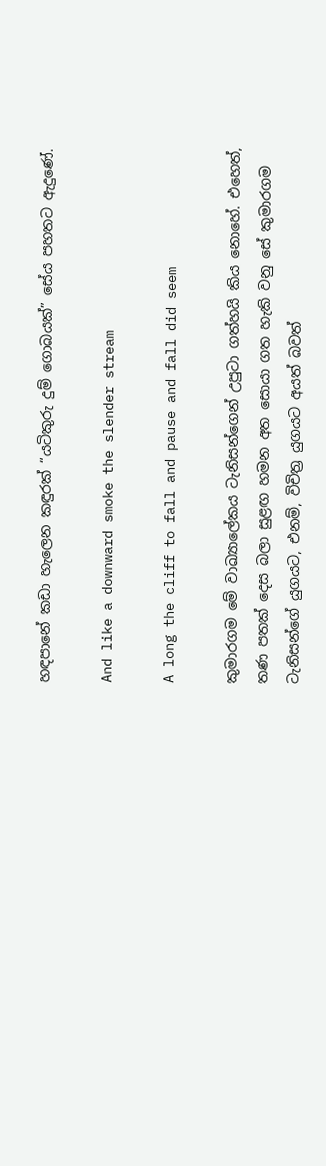හඳපානේ කඩා හැලෙන කඳුරක් “යටිකුරු දුම් ගොබයක්” සේය පහතට ඇදුණේ.

And like a downward smoke the slender stream

A long the cliff to fall and pause and fall did seem

කුමාරගම මේ වාඛ්‍යාලේකය ටැනිසන්ගෙන් උපුටා ගත්හයි ‍කිය නොහේ. එහෙත්, තණ පතක් දෙස බලා සුළඟ හමන අත සොයා ගත හැකි වනු සේ කුමාරගම ටැනිසන්ගේ යුගයට, එනම්, විචිත්‍ර යුගයට අයත් බවත්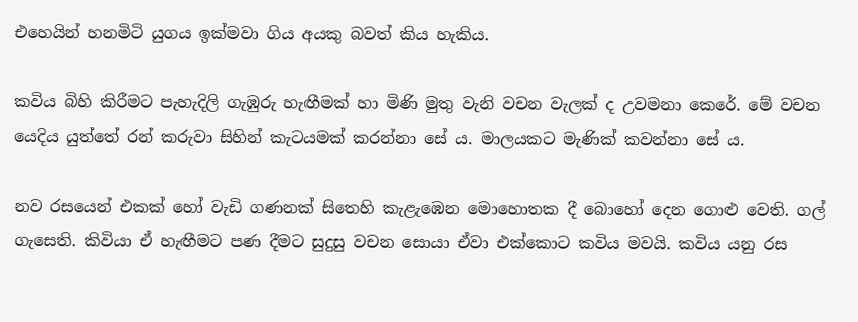එහෙයින් හනමිටි යුගය ඉක්මවා ගිය අයකු බවත් කිය හැකිය.

කවිය බිහි කිරීමට පැහැදිලි ගැඹුරු හැඟීමක් හා මිණි මුතු වැනි වචන වැලක් ද උවමනා කෙරේ. මේ වචන යෙදිය යුත්තේ රන් කරුවා සිහින් කැටයමක් කරන්නා සේ ය. මාලයකට මැණික් කවන්නා සේ ය.

නව රසයෙන් එකක් හෝ වැඩි ගණනක් සිතෙහි කැළැඹෙන මොහොතක දී බොහෝ දෙන ගොළු වෙති. ගල් ගැසෙති. කිවියා ඒ හැඟීමට පණ දීමට සුදුසු වචන සොයා ඒවා එක්කොට කවිය මවයි. කවිය යනු රස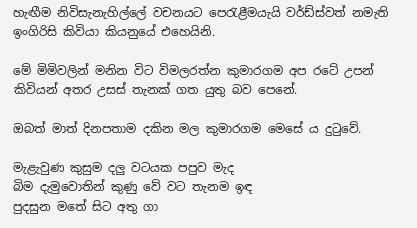හැඟීම නිවිසැනැහිල්ලේ වචනයට පෙරැළීමයැයි වර්ඩ්ස්වත් නමැති ඉංගිරිසි කිවියා කියනුයේ එහෙයිනි.

මේ මිමිවලින් මනින විට විමලරත්න කුමාරගම අප රටේ උපන් කිවියන් අතර උසස් තැනක් ගත යුතු බව පෙනේ.

ඔබත් මාත් දිනපතාම දකින මල කුමාරගම මෙසේ ය දුටුවේ.

මැළැවුණ කුසුම දලු වටයක පපුව මැද
බිම දැමුවොතින් කුණු වේ වට තැනම ඉඳ
පුදසුන මතේ සිට අතු ගා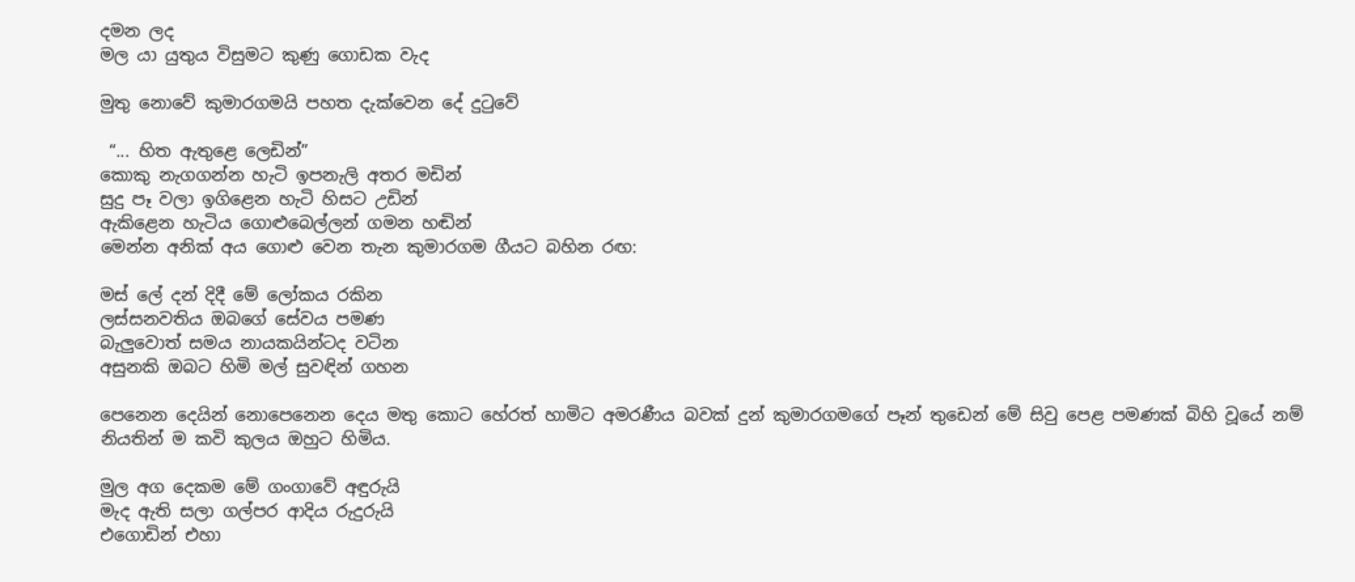දමන ලද
මල යා යුතුය විසුමට කුණු ගොඩක වැද

මුතු නොවේ කුමාරගමයි පහත දැක්වෙන දේ දුටුවේ

 “... හිත ඇතුළෙ ලෙඩින්”
කොකු නැගගන්න හැටි ඉපනැලි අතර මඩින්
සුදු පෑ වලා ඉගිළෙන හැටි හිසට උඩින්
ඇකිළෙන හැටිය ගොළුබෙල්ලන් ගමන හඬින්
මෙන්න අනික් අය ගොළු වෙන තැන කුමාරගම ගීයට බහින රඟ:

මස් ලේ දන් දිදී මේ ලෝකය රකින
ලස්සනවතිය ඔබගේ සේවය පමණ
බැලුවොත් සමය නායකයින්ටද වටින
අසුනකි ඔබට හිමි මල් සුවඳින් ගහන

පෙනෙන දෙයින් නොපෙනෙන දෙය මතු කොට හේරත් හාමිට අමරණීය බවක් දුන් කුමාරගමගේ පෑන් තුඩෙන් මේ සිවු පෙළ පමණක් බිහි වූයේ නම් නියතින් ම කවි කුලය ඔහුට හිමිය.

මුල අග දෙකම මේ ගංගාවේ අඳුරුයි
මැද ඇති සලා ගල්පර ආදිය රුදුරුයි
එගොඩින් එහා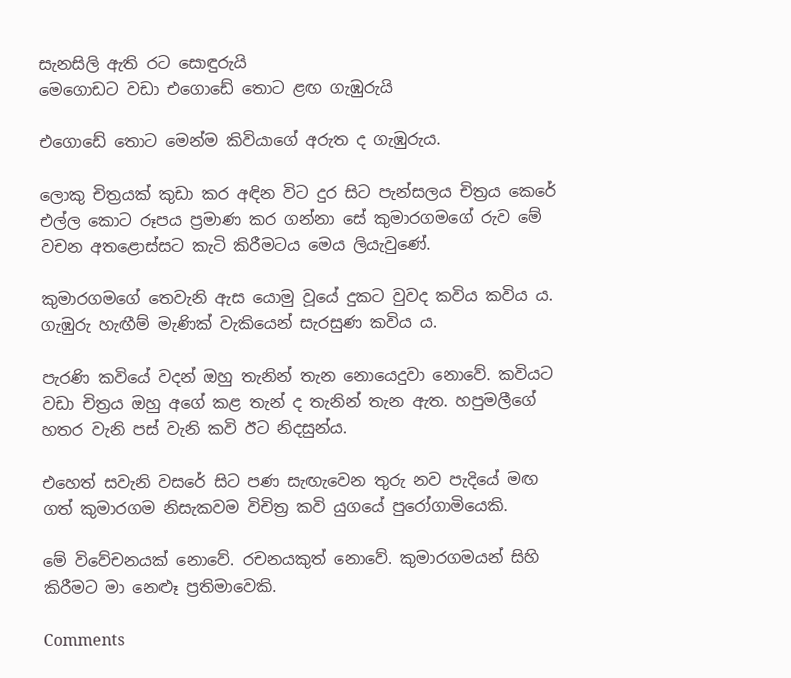සැනසිලි ඇති රට සොඳුරුයි
මෙගොඩට වඩා එගොඩේ තොට ළඟ ගැඹුරුයි

එගොඩේ තොට මෙන්ම කිවියාගේ අරුත ද ගැඹුරුය.

ලොකු චිත්‍රයක් කුඩා කර අඳින විට දුර සිට පැන්සලය චිත්‍රය කෙරේ එල්ල කොට රූපය ප්‍රමාණ කර ගන්නා සේ කුමාරගමගේ රුව මේ වචන අතළොස්සට කැටි කිරීමටය මෙය ලියැවුණේ.

කුමාරගමගේ තෙවැනි ඇස යොමු වූයේ දුකට වුවද කවිය කවිය ය. ගැඹුරු හැඟීම් මැණික් වැකියෙන් සැරසුණ කවිය ය.

පැරණි කවියේ වදන් ඔහු තැනින් තැන නොයෙදුවා නොවේ. කවියට වඩා චිත්‍රය ඔහු අගේ කළ තැන් ද තැනින් තැන ඇත. හපුමලීගේ හතර වැනි පස් වැනි කවි ඊට නිදසුන්ය.

එහෙත් සවැනි වසරේ සිට පණ සැඟැවෙන තුරු නව පැදියේ මඟ ගත් කුමාරගම නිසැකවම විචිත්‍ර කවි යුගයේ පුරෝගාමියෙකි.

මේ විවේචනයක් නොවේ. රචනයකුත් නොවේ. කුමාරගමයන් සිහි කිරීමට මා නෙළූ ප්‍රතිමාවෙකි.

Comments